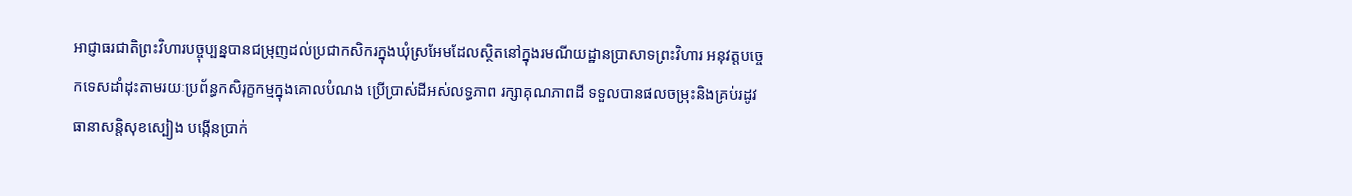អាជ្ញាធរជាតិព្រះវិហារបច្ចុប្បន្នបានជម្រុញដល់ប្រជាកសិករក្នុងឃុំស្រអែមដែលស្ថិតនៅក្នុងរមណីយដ្ឋានប្រាសាទព្រះវិហារ អនុវត្តបច្ចេកទេសដាំដុះតាមរយៈប្រព័ន្ធកសិរុក្ខកម្មក្នុងគោលបំណង ប្រើប្រាស់ដីអស់លទ្ធភាព រក្សាគុណភាពដី ទទួលបានផលចម្រុះនិងគ្រប់រដូវ ធានាសន្តិសុខស្បៀង បង្កើនប្រាក់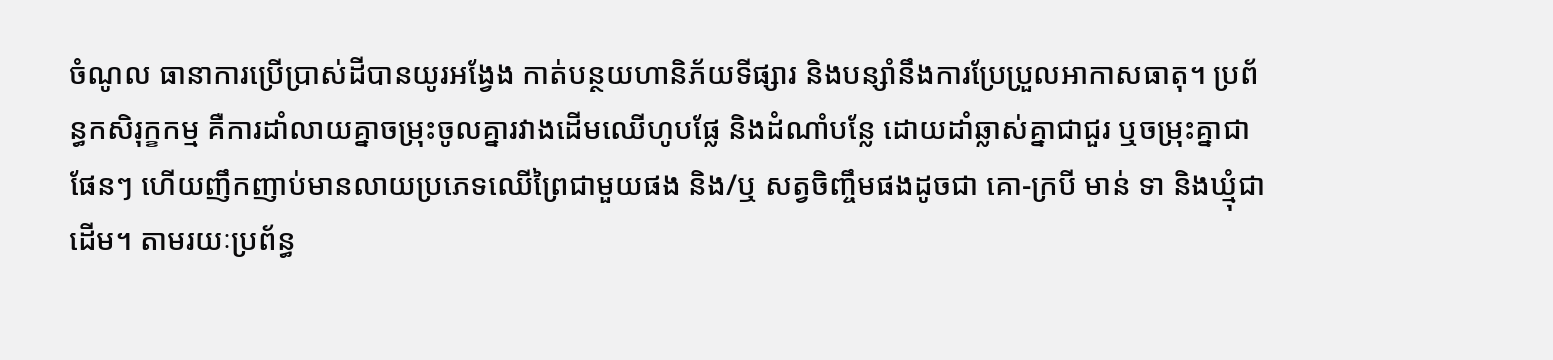ចំណូល ធានាការប្រើប្រាស់ដីបានយូរអង្វែង កាត់បន្ថយហានិភ័យទីផ្សារ និងបន្សាំនឹងការប្រែប្រួលអាកាសធាតុ។ ប្រព័ន្ធកសិរុក្ខកម្ម គឺការដាំលាយគ្នាចម្រុះចូលគ្នារវាងដើមឈើហូបផ្លែ និងដំណាំបន្លែ ដោយដាំឆ្លាស់គ្នាជាជួរ ឬចម្រុះគ្នាជាផែនៗ ហើយញឹកញាប់មានលាយប្រភេទឈើព្រៃជាមួយផង និង/ឬ សត្វចិញ្ចឹមផងដូចជា គោ-ក្របី មាន់ ទា និងឃ្មុំជាដើម។ តាមរយៈប្រព័ន្ធ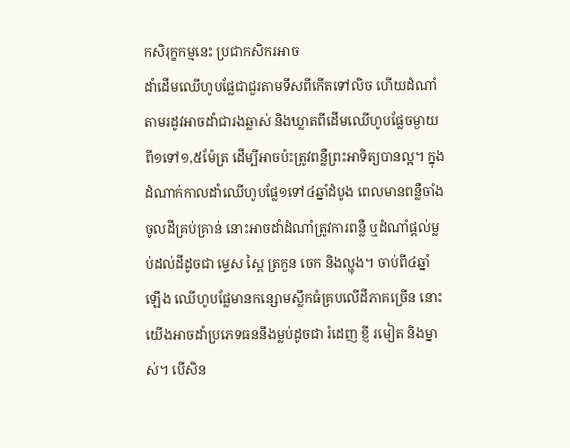កសិរុក្ខកម្មនេះ ប្រជាកសិករអាច
ដាំដើមឈើហូបផ្លែជាជួរតាមទឹសពីកើតទៅលិច ហើយដំណាំតាមរដូវអាចដាំជារងឆ្លាស់ និងឃ្លាតពីដើមឈើហូបផ្លែចម្ងាយពី១ទៅ១,៥ម៉ែត្រ ដើម្បីអាចប៉ះត្រូវពន្លឺព្រះអាទិត្យបានល្អ។ ក្នុងដំណាក់កាលដាំឈើហូបផ្លែ១ទៅ៤ឆ្នាំដំបូង ពេលមានពន្លឺចាំងចូលដីគ្រប់គ្រាន់ នោះអាចដាំដំណាំត្រូវការពន្លឺ ឬដំណាំផ្តល់ម្លប់ដល់ដីដូចជា ម្ទេស ស្ពៃ ត្រកួន ចេក និងល្ហុង។ ចាប់ពី៤ឆ្នាំឡើង ឈើហូបផ្លែមានកន្សោមស្លឹកធំគ្របលើដីភាគច្រើន នោះយើងអាចដាំប្រភេទធននឹងម្លប់ដូចជា រំដេញ ខ្ញី រមៀត និងម្នាស់។ បើសិន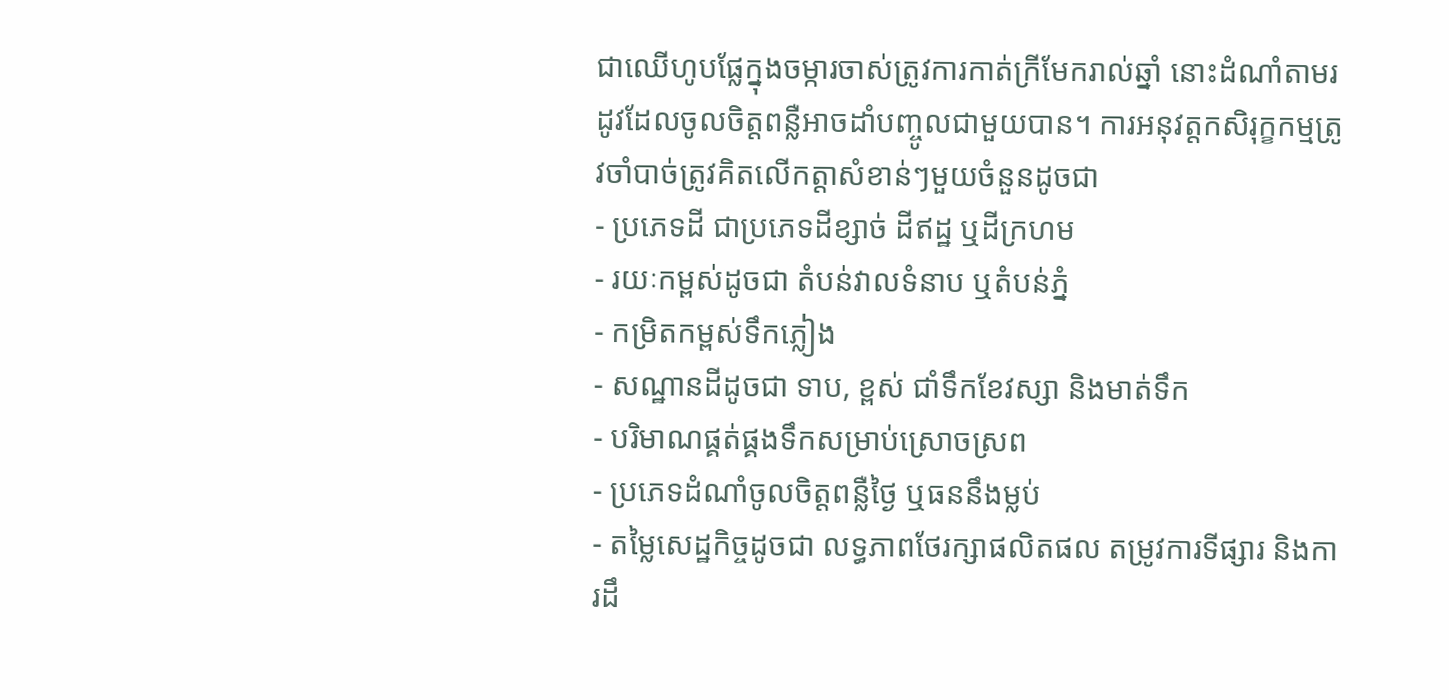ជាឈើហូបផ្លែក្នុងចម្ការចាស់ត្រូវការកាត់ក្រីមែករាល់ឆ្នាំ នោះដំណាំតាមរដូវដែលចូលចិត្តពន្លឺអាចដាំបញ្ចូលជាមួយបាន។ ការអនុវត្តកសិរុក្ខកម្មត្រូវចាំបាច់ត្រូវគិតលើកត្តាសំខាន់ៗមួយចំនួនដូចជា
- ប្រភេទដី ជាប្រភេទដីខ្សាច់ ដីឥដ្ឋ ឬដីក្រហម
- រយៈកម្ពស់ដូចជា តំបន់វាលទំនាប ឬតំបន់ភ្នំ
- កម្រិតកម្ពស់ទឹកភ្លៀង
- សណ្ឋានដីដូចជា ទាប, ខ្ពស់ ជាំទឹកខែវស្សា និងមាត់ទឹក
- បរិមាណផ្គត់ផ្គងទឹកសម្រាប់ស្រោចស្រព
- ប្រភេទដំណាំចូលចិត្តពន្លឺថ្ងៃ ឬធននឹងម្លប់
- តម្លៃសេដ្ឋកិច្ចដូចជា លទ្ធភាពថែរក្សាផលិតផល តម្រូវការទីផ្សារ និងការដឹ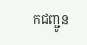កជញ្ជូន